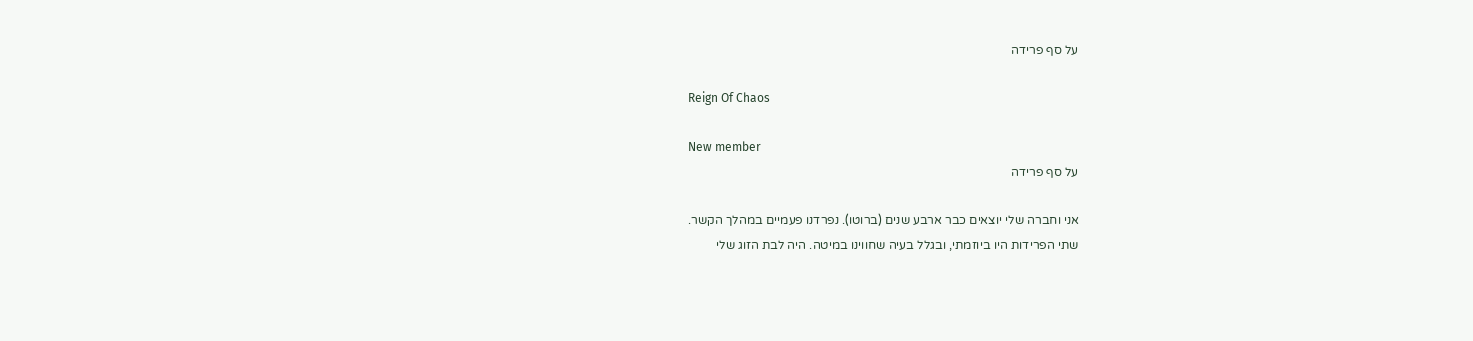על סף פרידה

Reign Of Chaos

New member
על סף פרידה

אני וחברה שלי יוצאים כבר ארבע שנים (ברוטו). נפרדנו פעמיים במהלך הקשר.
שתי הפרידות היו ביוזמתי, ובגלל בעיה שחווינו במיטה. היה לבת הזוג שלי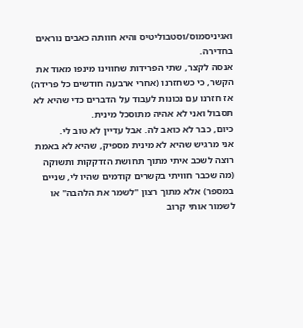ואגיניסמוס/וסטבוליטיס והיא חוותה כאבים נוראים בחדירה.
אנסה לקצר, שתי הפרידות שחווינו מינפו מאוד את הקשר, כי כשחזרנו (אחרי ארבעה חודשים כל פרידה) אז חזרנו עם נכונות לעבוד על הדברים כדי שהיא לא תסבול ואני לא אהיה מתוסכל מינית.
כיום, כבר לא כואב לה. אבל עדיין לא טוב לי.
אני מרגיש שהיא לא מינית מספיק, שהיא לא באמת רוצה לשכב איתי מתוך תחושת הזדקקות ותשוקה (מה שכבר חוויתי בקשרים קודמים שהיו לי, שניים במספר) אלא מתוך רצון "לשמר את הלהבה" או לשמור אותי קרוב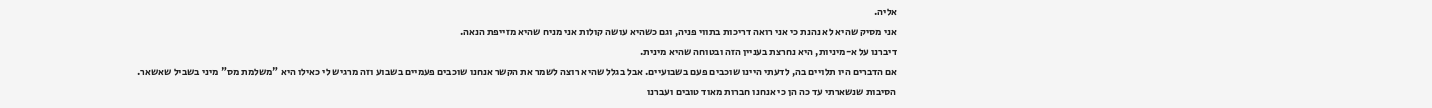אליה.
אני מסיק שהיא לא נהנת כי אני רואה דריכות בתווי פניה, וגם כשהיא עושה קולות אני מניח שהיא מזייפת הנאה.
דיברנו על א-מיניות, היא נחרצת בעניין הזה ובטוחה שהיא מינית.
אם הדברים היו תלויים בה, לדעתי היינו שוכבים פעם בשבועיים. אבל בגלל שהיא רוצה לשמר את הקשר אנחנו שוכבים פעמיים בשבוע וזה מרגיש לי כאילו היא "משלמת מס" מיני בשביל שאשאר.
הסיבות שנשארתי עד כה הן כי אנחנו חברות מאוד טובים ועברנו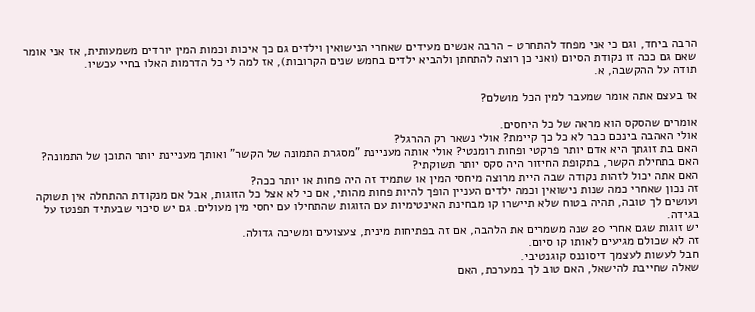הרבה ביחד, וגם כי אני מפחד להתחרט - הרבה אנשים מעידים שאחרי הנישואין וילדים גם כך איכות וכמות המין יורדים משמעותית, אז אני אומר שאם גם ככה זו נקודת הסיום (ואני כן רוצה להתחתן ולהביא ילדים בחמש שנים הקרובות), אז למה לי כל הדרמות האלו בחיי עכשיו.
תודה על ההקשבה, א.

אז בעצם אתה אומר שמעבר למין הכל מושלם?

אומרים שהסקס הוא מראה של כל היחסים.
אולי האהבה בינכם כבר לא כל כך קיימת? אולי נשאר רק ההרגל?
האם בת זוגתך היא אדם יותר פרקטי ופחות רומנטי? אולי אותה מעניינת "מסגרת התמונה של הקשר" ואותך מעניינת יותר התוכן של התמונה?
האם בתחילת הקשר, בתקופת החיזור היה סקס יותר תשוקתי?
האם אתה יכול לזהות נקודה שבה היית מרוצה מיחסי המין או שתמיד זה היה פחות או יותר ככה?
זה נכון שאחרי כמה שנות נישואין וכמה ילדים העניין הופך להיות פחות מהותי, אם כי לא אצל כל הזוגות, אבל אם מנקודת ההתחלה אין תשוקה ועושים לך טובה, תהיה בטוח שלא תיישרו קו מבחינת האינטימיות עם הזוגות שהתחילו עם יחסי מין מעולים. גם יש סיכוי שבעתיד תפנטז על בגידה.
יש זוגות שגם אחרי 20 שנה משמרים את הלהבה, אם זה בפתיחות מינית, צעצועים ומשיכה גדולה.
זה לא שכולם מגיעים לאותו קו סיום.
חבל לעשות לעצמך דיסוננס קוגנטיבי.
שאלה שחייבת להישאל, האם טוב לך במערכת, האם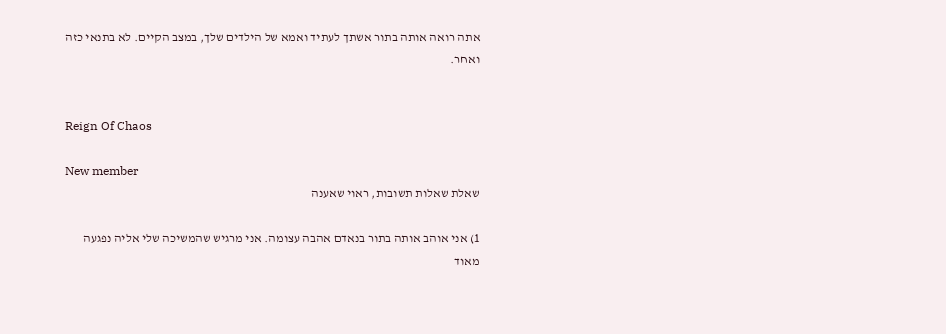אתה רואה אותה בתור אשתך לעתיד ואמא של הילדים שלך, במצב הקיים. לא בתנאי כזה ואחר.


Reign Of Chaos

New member
שאלת שאלות תשובות, ראוי שאענה

1) אני אוהב אותה בתור בנאדם אהבה עצומה. אני מרגיש שהמשיכה שלי אליה נפגעה מאוד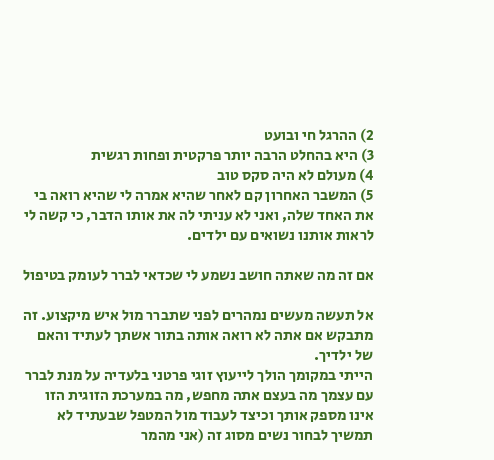2) ההרגל חי ובועט
3) היא בהחלט הרבה יותר פרקטית ופחות רגשית
4) מעולם לא היה סקס טוב
5) המשבר האחרון קם לאחר שהיא אמרה לי שהיא רואה בי את האחד שלה, ואני לא עניתי לה את אותו הדבר, כי קשה לי לראות אותנו נשואים עם ילדים.

אם זה מה שאתה חושב נשמע לי שכדאי לברר לעומק בטיפול

אל תעשה מעשים נמהרים לפני שתברר מול איש מיקצוע. זה מתבקש אם אתה לא רואה אותה בתור אשתך לעתיד והאם של ילדיך.
הייתי במקומך הולך לייעוץ זוגי פרטני בלעדיה על מנת לברר עם עצמך מה בעצם אתה מחפש, מה במערכת הזוגית הזו אינו מספק אותך וכיצד לעבוד מול המטפל שבעתיד לא תמשיך לבחור נשים מסוג זה (אני מהמר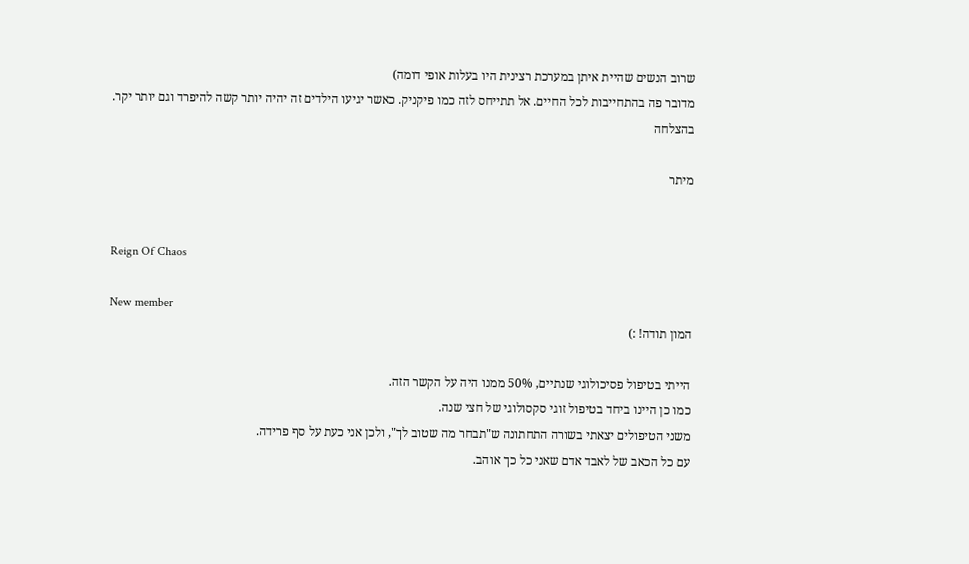שרוב הנשים שהיית איתן במערכת רצינית היו בעלות אופי דומה)
מדובר פה בהתחייבות לכל החיים. אל תתייחס לזה כמו פיקניק. כאשר יגיעו הילדים זה יהיה יותר קשה להיפרד וגם יותר יקר.
בהצלחה

מיתר


Reign Of Chaos

New member
המון תודה! :)

הייתי בטיפול פסיכולוגי שנתיים, 50% ממנו היה על הקשר הזה.
כמו כן היינו ביחד בטיפול זוגי סקסולוגי של חצי שנה.
משני הטיפולים יצאתי בשורה התחתונה ש"תבחר מה שטוב לך", ולכן אני כעת על סף פרידה.
עם כל הכאב של לאבד אדם שאני כל כך אוהב.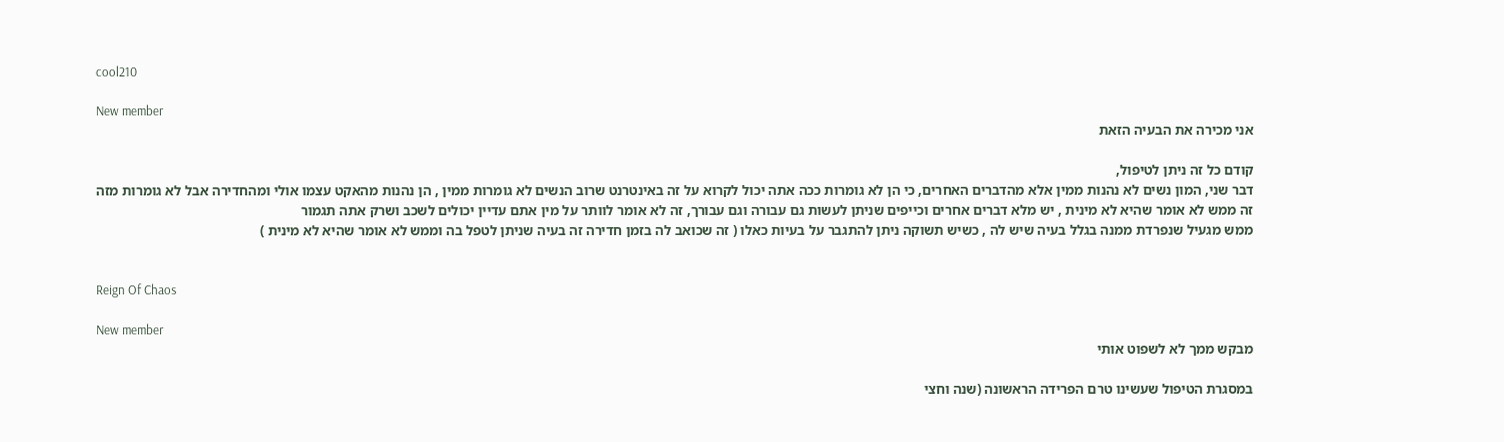cool210

New member
אני מכירה את הבעיה הזאת

קודם כל זה ניתן לטיפול,
דבר שני, המון נשים לא נהנות ממין אלא מהדברים האחרים, כי הן לא גומרות ככה אתה יכול לקרוא על זה באינטרנט שרוב הנשים לא גומרות ממין , הן נהנות מהאקט עצמו אולי ומהחדירה אבל לא גומרות מזה
זה ממש לא אומר שהיא לא מינית , יש מלא דברים אחרים וכייפים שניתן לעשות גם עבורה וגם עבורך, זה לא אומר לוותר על מין אתם עדיין יכולים לשכב ושרק אתה תגמור
ממש מגעיל שנפרדת ממנה בגלל בעיה שיש לה , כשיש תשוקה ניתן להתגבר על בעיות כאלו ( זה שכואב לה בזמן חדירה זה בעיה שניתן לטפל בה וממש לא אומר שהיא לא מינית )


Reign Of Chaos

New member
מבקש ממך לא לשפוט אותי

במסגרת הטיפול שעשינו טרם הפרידה הראשונה (שנה וחצי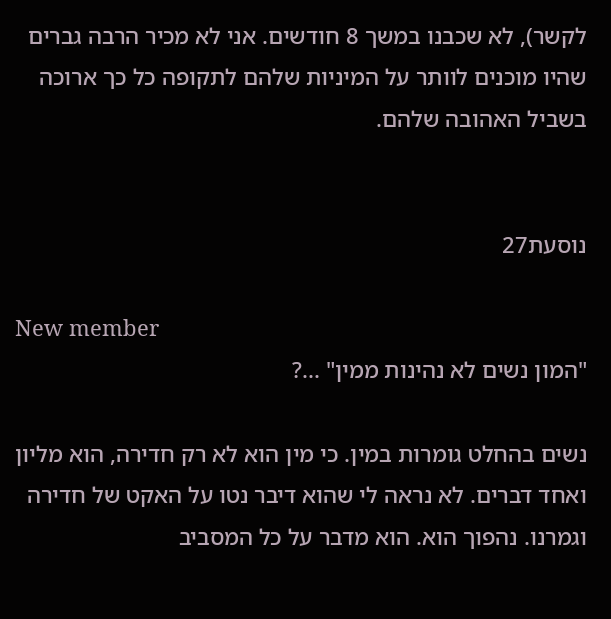לקשר), לא שכבנו במשך 8 חודשים. אני לא מכיר הרבה גברים שהיו מוכנים לוותר על המיניות שלהם לתקופה כל כך ארוכה בשביל האהובה שלהם.


נוסעת27

New member
"המון נשים לא נהינות ממין" ...?

נשים בהחלט גומרות במין. כי מין הוא לא רק חדירה, הוא מליון ואחד דברים. לא נראה לי שהוא דיבר נטו על האקט של חדירה וגמרנו. נהפוך הוא. הוא מדבר על כל המסביב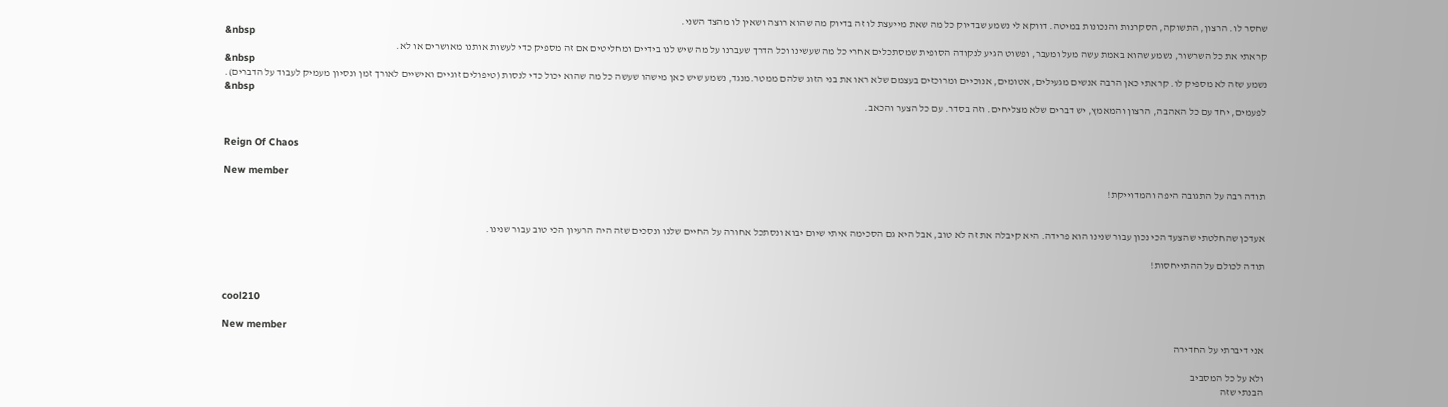שחסר לו. הרצון, התשוקה, הסקרנות והנכונות במיטה. דווקא לי נשמע שבדיוק כל מה שאת מייעצת לו זה בדיוק מה שהוא רוצה ושאין לו מהצד השני.
&nbsp
קראתי את כל השרשור, נשמע שהוא באמת עשה מעל ומעבר, ופשוט הגיע לנקודה הסופית שמסתכלים אחרי כל מה שעשינו וכל הדרך שעברנו על מה שיש לנו בידיים ומחליטים אם זה מספיק כדי לעשות אותנו מאושרים או לא.
&nbsp
נשמע שזה לא מספיק לו. קראתי כאן הרבה אנשים מגעילים, אטומים, אנוכיים ומרוכזים בעצמם שלא ראו את בני הזוג שלהם ממטר.מנגד, נשמע שיש כאן מישהו שעשה כל מה שהוא יכול כדי לנסות (טיפולים זוגיים ואישיים לאורך זמן ונסיון מעמיק לעבוד על הדברים).
&nbsp
לפעמים, יחד עם כל האהבה, הרצון והמאמץ, יש דברים שלא מצליחים. וזה בסדר. עם כל הצער והכאב.


Reign Of Chaos

New member
תודה רבה על התגובה היפה והמדוייקת!


אעדכן שהחלטתי שהצעד הכי נכון עבור שנינו הוא פרידה. היא קיבלה את זה לא טוב, אבל היא גם הסכימה איתי שיום יבוא ונסתכל אחורה על החיים שלנו ונסכים שזה היה הרעיון הכי טוב עבור שנינו.

תודה לכולם על ההתייחסות!


cool210

New member
אני דיברתי על החדירה

ולא על כל המסביב
הבנתי שזה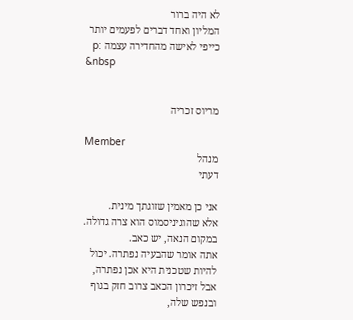לא היה ברור
המליון ואחד דברים לפעמים יותר כייפי לאישה מהחדירה עצמה :p
&nbsp


מריוס זכריה

Member
מנהל
דעתי

אני כן מאמין שזוגתך מינית.
אלא שהוגיניסמוס הוא צרה גדולה. במקום הנאה, יש כאב.
אתה אומר שהבעיה נפתרה. יכול להיות שטכנית היא אכן נפתרה, אבל זיכרון הכאב צרוב חזק בגוף ובנפש שלה,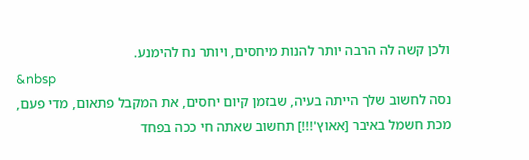ולכן קשה לה הרבה יותר להנות מיחסים, ויותר נח להימנע.
&nbsp
נסה לחשוב שלך הייתה בעיה, שבזמן קיום יחסים, את המקבל פתאום, מדי פעם, מכת חשמל באיבר [אאוץ'!!!] תחשוב שאתה חי ככה בפחד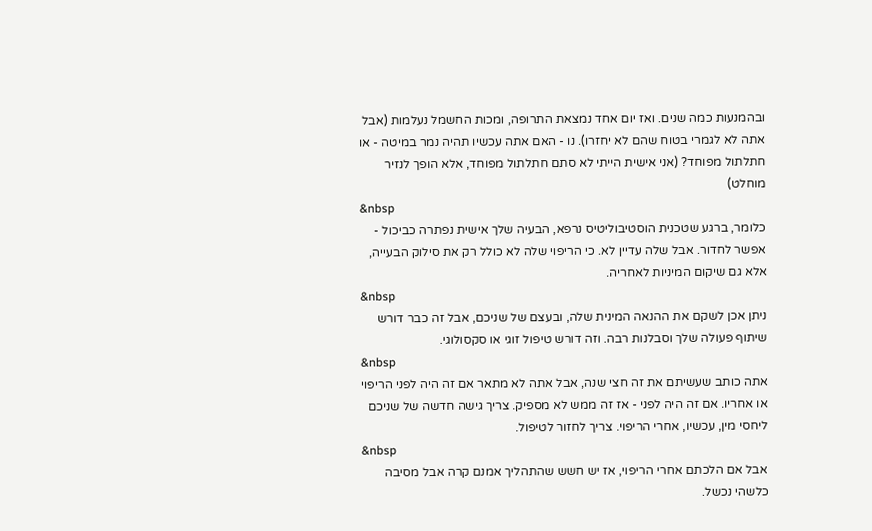ובהמנעות כמה שנים. ואז יום אחד נמצאת התרופה, ומכות החשמל נעלמות (אבל אתה לא לגמרי בטוח שהם לא יחזרו). נו - האם אתה עכשיו תהיה נמר במיטה - או חתלתול מפוחד? (אני אישית הייתי לא סתם חתלתול מפוחד, אלא הופך לנזיר מוחלט)
&nbsp
כלומר, ברגע שטכנית הוסטיבוליטיס נרפא, הבעיה שלך אישית נפתרה כביכול - אפשר לחדור. אבל שלה עדיין לא. כי הריפוי שלה לא כולל רק את סילוק הבעייה, אלא גם שיקום המיניות לאחריה.
&nbsp
ניתן אכן לשקם את ההנאה המינית שלה, ובעצם של שניכם, אבל זה כבר דורש שיתוף פעולה שלך וסבלנות רבה. וזה דורש טיפול זוגי או סקסולוגי.
&nbsp
אתה כותב שעשיתם את זה חצי שנה, אבל אתה לא מתאר אם זה היה לפני הריפוי או אחריו. אם זה היה לפני - אז זה ממש לא מספיק. צריך גישה חדשה של שניכם ליחסי מין, עכשיו, אחרי הריפוי. צריך לחזור לטיפול.
&nbsp
אבל אם הלכתם אחרי הריפוי, אז יש חשש שהתהליך אמנם קרה אבל מסיבה כלשהי נכשל.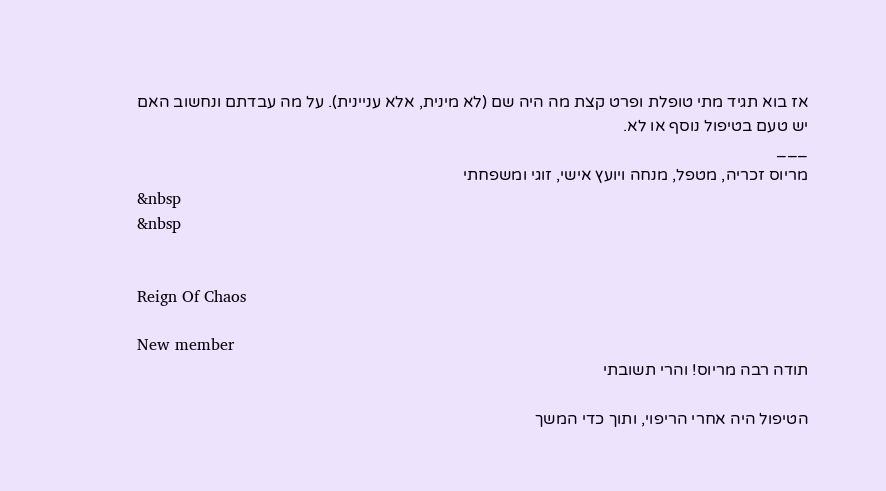אז בוא תגיד מתי טופלת ופרט קצת מה היה שם (לא מינית, אלא עניינית). על מה עבדתם ונחשוב האם יש טעם בטיפול נוסף או לא.
___
מריוס זכריה, מטפל, מנחה ויועץ אישי, זוגי ומשפחתי
&nbsp
&nbsp


Reign Of Chaos

New member
תודה רבה מריוס! והרי תשובתי

הטיפול היה אחרי הריפוי, ותוך כדי המשך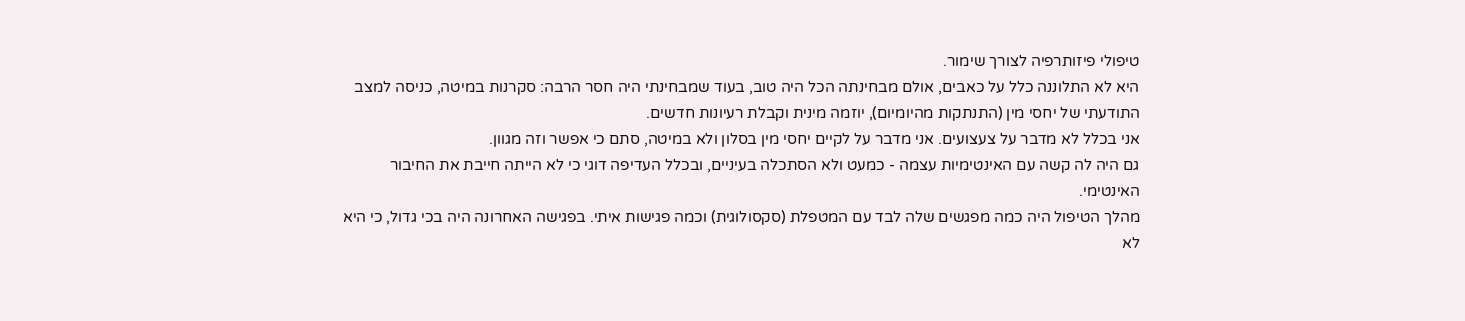טיפולי פיזותרפיה לצורך שימור.
היא לא התלוננה כלל על כאבים, אולם מבחינתה הכל היה טוב, בעוד שמבחינתי היה חסר הרבה: סקרנות במיטה, כניסה למצב התודעתי של יחסי מין (התנתקות מהיומיום), יוזמה מינית וקבלת רעיונות חדשים.
אני בכלל לא מדבר על צעצועים. אני מדבר על לקיים יחסי מין בסלון ולא במיטה, סתם כי אפשר וזה מגוון.
גם היה לה קשה עם האינטימיות עצמה - כמעט ולא הסתכלה בעיניים, ובכלל העדיפה דוגי כי לא הייתה חייבת את החיבור האינטימי.
מהלך הטיפול היה כמה מפגשים שלה לבד עם המטפלת (סקסולוגית) וכמה פגישות איתי. בפגישה האחרונה היה בכי גדול, כי היא לא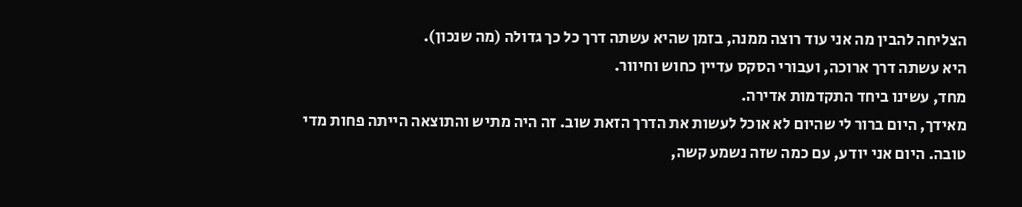הצליחה להבין מה אני עוד רוצה ממנה, בזמן שהיא עשתה דרך כל כך גדולה (מה שנכון).
היא עשתה דרך ארוכה, ועבורי הסקס עדיין כחוש וחיוור.
מחד, עשינו ביחד התקדמות אדירה.
מאידך, היום ברור לי שהיום לא אוכל לעשות את הדרך הזאת שוב. זה היה מתיש והתוצאה הייתה פחות מדי טובה. היום אני יודע, עם כמה שזה נשמע קשה,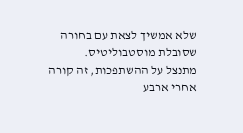שלא אמשיך לצאת עם בחורה שסובלת מוסטבוליטיס.
מתנצל על ההשתפכות, זה קורה אחרי ארבע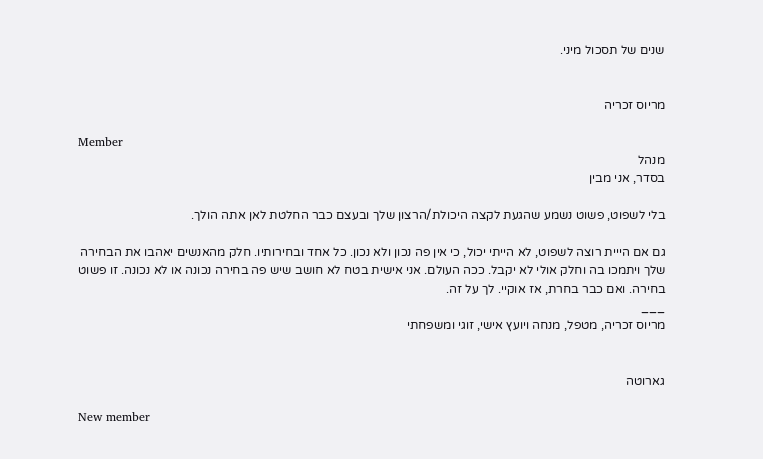שנים של תסכול מיני.


מריוס זכריה

Member
מנהל
בסדר, אני מבין

בלי לשפוט, פשוט נשמע שהגעת לקצה היכולת/הרצון שלך ובעצם כבר החלטת לאן אתה הולך.

גם אם הייית רוצה לשפוט, לא הייתי יכול, כי אין פה נכון ולא נכון. כל אחד ובחירותיו. חלק מהאנשים יאהבו את הבחירה שלך ויתמכו בה וחלק אולי לא יקבל. ככה העולם. אני אישית בטח לא חושב שיש פה בחירה נכונה או לא נכונה. זו פשוט בחירה. ואם כבר בחרת, אז אוקיי. לך על זה.
___
מריוס זכריה, מטפל, מנחה ויועץ אישי, זוגי ומשפחתי


גארוטה

New member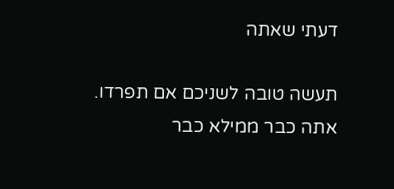דעתי שאתה

תעשה טובה לשניכם אם תפרדו. אתה כבר ממילא כבר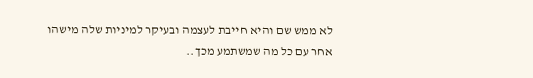לא ממש שם והיא חייבת לעצמה ובעיקר למיניות שלה מישהו אחר עם כל מה שמשתמע מכך..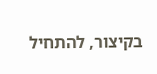בקיצור, להתחיל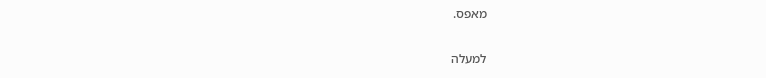מאפס.

למעלה